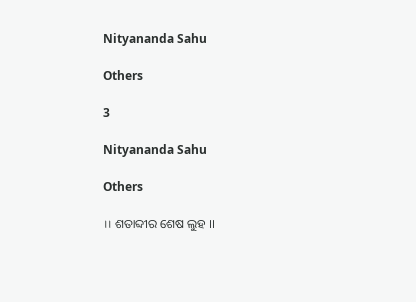Nityananda Sahu

Others

3

Nityananda Sahu

Others

।। ଶତାବ୍ଦୀର ଶେଷ ଲୁହ ।।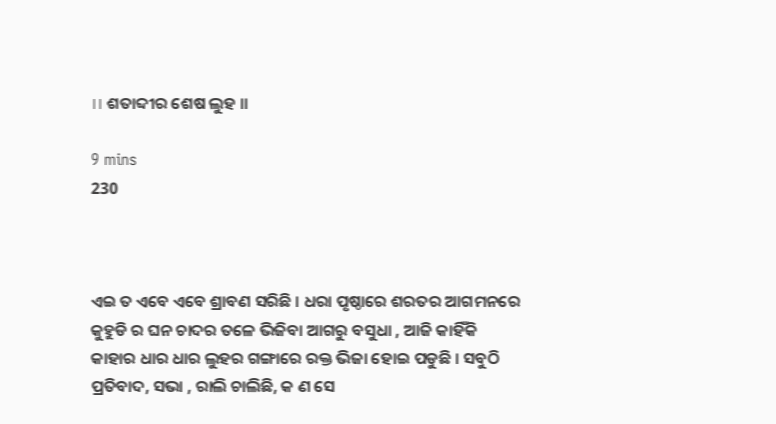।। ଶତାବ୍ଦୀର ଶେଷ ଲୁହ ।।

9 mins
230



ଏଇ ତ ଏବେ ଏବେ ଶ୍ରାବଣ ସରିଛି । ଧରା ପୃଷ୍ଠାରେ ଶରତର ଆଗମନରେ କୁହୁଡି ର ଘନ ଚାଦର ତଳେ ଭିଜିବା ଆଗରୁ ବସୁଧା , ଆଜି କାହିଁକି କାହାର ଧାର ଧାର ଲୁହର ଗଙ୍ଗାରେ ରକ୍ତ ଭିଜା ହୋଇ ପଡୁଛି । ସବୁଠି ପ୍ରତିବାଦ, ସଭା , ରାଲି ଚାଲିଛି, କ ଣ ସେ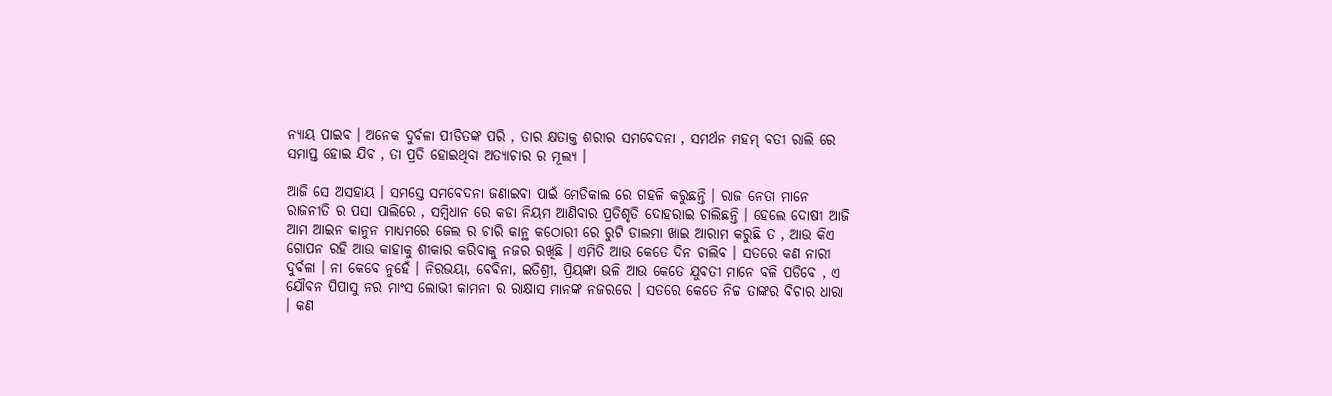ନ୍ୟାୟ ପାଇବ । ଅନେକ ଦୁର୍ବଳା ପୀଡିତଙ୍କ ପରି , ତାର କ୍ଷତାକ୍ତ ଶରୀର ସମବେଦନା , ସମର୍ଥନ ମହମ୍ ବତୀ ରାଲି ରେ ସମାପ୍ତ ହୋଇ ଯିବ , ତା ପ୍ରତି ହୋଇଥିବା ଅତ୍ୟାଚାର ର ମୂଲ୍ୟ ।

ଆଜି ସେ ଅସହାୟ । ସମସ୍ତେ ସମବେଦନା ଜଣାଇବା ପାଇଁ ମେଡିକାଲ ରେ ଗହଳି କରୁଛନ୍ତି । ରାଜ ନେତା ମାନେ ରାଜନୀତି ର ପସା ପାଲିରେ , ସମ୍ବିଧାନ ରେ କଡା ନିୟମ ଆଣିବାର ପ୍ରତିଶୃତି ଦୋହରାଇ ଚାଲିଛନ୍ତି । ହେଲେ ଦୋଷୀ ଆଜି ଆମ ଆଇନ କାନୁନ ମାଧ୍ୟମରେ ଜେଲ ର ଚାରି କାନ୍ଥ କଠୋରୀ ରେ ରୁଟି ଡାଲମା ଖାଇ ଆରାମ କରୁଛି ତ , ଆଉ କିଏ ଗୋପନ ରହି ଆଉ କାହାକୁ ଶୀକାର କରିବାକୁ ନଜର ରଖିଛି । ଏମିତି ଆଉ କେତେ ଦିନ ଚାଲିବ । ସତରେ କଣ ନାରୀ ଦୁର୍ବଳା । ନା କେବେ ନୁହେଁ । ନିରଭୟା, ବେବିନା, ଇତିଶ୍ରୀ, ପ୍ରିୟଙ୍କା ଭଳି ଆଉ କେତେ ଯୁବତୀ ମାନେ ବଳି ପଡିବେ , ଏ ଯୌବନ ପିପାସୁ ନର ମାଂସ ଲୋଭୀ କାମନା ର ରାକ୍ଷାସ ମାନଙ୍କ ନଜରରେ । ସତରେ କେତେ ନିଚ୍ଚ ତାଙ୍କର ବିଚାର ଧାରା । କଣ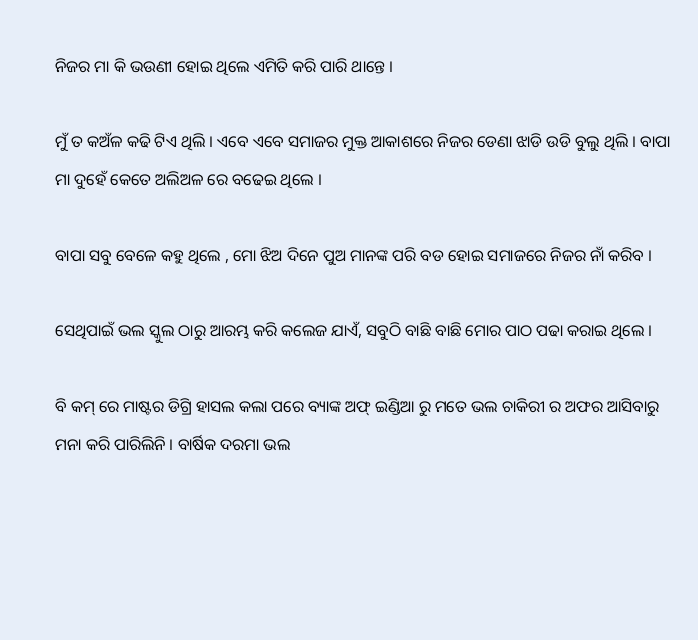ନିଜର ମା କି ଭଉଣୀ ହୋଇ ଥିଲେ ଏମିତି କରି ପାରି ଥାନ୍ତେ ।

ମୁଁ ତ କଅଁଳ କଢି ଟିଏ ଥିଲି । ଏବେ ଏବେ ସମାଜର ମୁକ୍ତ ଆକାଶରେ ନିଜର ଡେଣା ଝାଡି ଉଡି ବୁଲୁ ଥିଲି । ବାପା ମା ଦୁହେଁ କେତେ ଅଲିଅଳ ରେ ବଢେଇ ଥିଲେ ।

ବାପା ସବୁ ବେଳେ କହୁ ଥିଲେ , ମୋ ଝିଅ ଦିନେ ପୁଅ ମାନଙ୍କ ପରି ବଡ ହୋଇ ସମାଜରେ ନିଜର ନାଁ କରିବ ।

ସେଥିପାଇଁ ଭଲ ସ୍କୁଲ ଠାରୁ ଆରମ୍ଭ କରି କଲେଜ ଯାଏଁ, ସବୁଠି ବାଛି ବାଛି ମୋର ପାଠ ପଢା କରାଇ ଥିଲେ ।

ବି କମ୍ ରେ ମାଷ୍ଟର ଡିଗ୍ରି ହାସଲ କଲା ପରେ ବ୍ୟାଙ୍କ ଅଫ୍ ଇଣ୍ଡିଆ ରୁ ମତେ ଭଲ ଚାକିରୀ ର ଅଫର ଆସିବାରୁ ମନା କରି ପାରିଲିନି । ବାର୍ଷିକ ଦରମା ଭଲ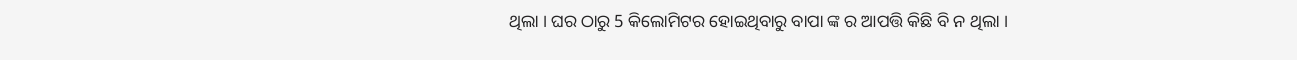ଥିଲା । ଘର ଠାରୁ 5 କିଲୋମିଟର ହୋଇଥିବାରୁ ବାପା ଙ୍କ ର ଆପତ୍ତି କିଛି ବି ନ ଥିଲା ।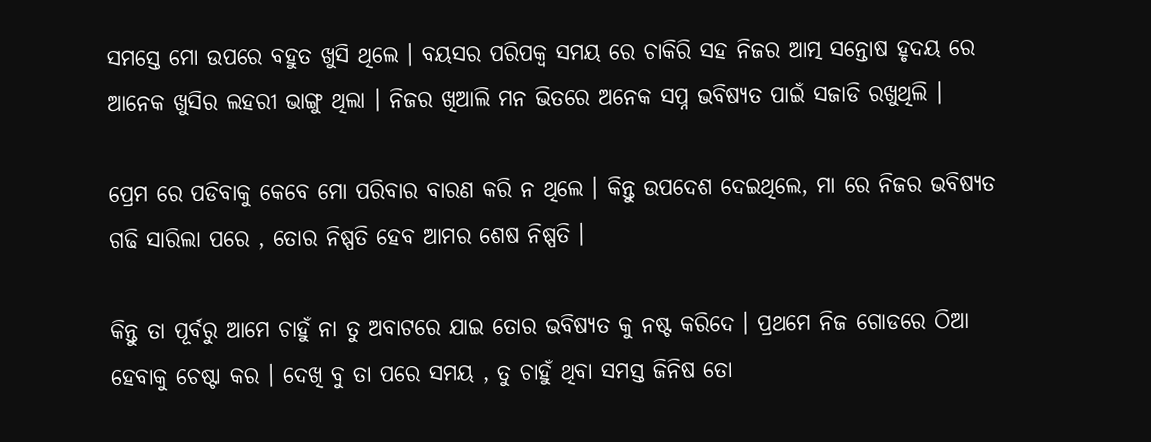ସମସ୍ତେ ମୋ ଉପରେ ବହୁତ ଖୁସି ଥିଲେ । ବୟସର ପରିପକ୍ୱ ସମୟ ରେ ଚାକିରି ସହ ନିଜର ଆତ୍ମ ସନ୍ତୋଷ ହୃଦୟ ରେ ଆନେକ ଖୁସିର ଲହରୀ ଭାଙ୍ଗୁ ଥିଲା । ନିଜର ଖିଆଲି ମନ ଭିତରେ ଅନେକ ସପ୍ନ ଭବିଷ୍ୟତ ପାଇଁ ସଜାଡି ରଖୁଥିଲି ।

ପ୍ରେମ ରେ ପଡିବାକୁ କେବେ ମୋ ପରିବାର ବାରଣ କରି ନ ଥିଲେ । କିନ୍ତୁ ଉପଦେଶ ଦେଇଥିଲେ, ମା ରେ ନିଜର ଭବିଷ୍ୟତ ଗଢି ସାରିଲା ପରେ , ତୋର ନିଷ୍ପତି ହେବ ଆମର ଶେଷ ନିଷ୍ପତି ।

କିନ୍ତୁ ତା ପୂର୍ବରୁ ଆମେ ଚାହୁଁ ନା ତୁ ଅବାଟରେ ଯାଇ ତୋର ଭବିଷ୍ୟତ କୁ ନଷ୍ଟ କରିଦେ । ପ୍ରଥମେ ନିଜ ଗୋଡରେ ଠିଆ ହେବାକୁ ଚେଷ୍ଟା କର । ଦେଖି ବୁ ତା ପରେ ସମୟ , ତୁ ଚାହୁଁ ଥିବା ସମସ୍ତ ଜିନିଷ ତୋ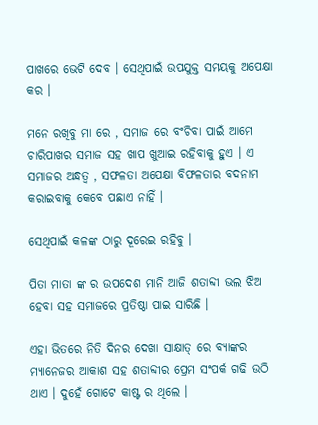ପାଖରେ ଭେଟି ଦେବ । ସେଥିପାଇଁ ଉପଯୁକ୍ତ ସମୟକୁ ଅପେକ୍ଷା କର ।

ମନେ ରଖିବୁ ମା ରେ , ସମାଜ ରେ ବଂଚିବା ପାଇଁ ଆମେ ଚାରିପାଖର ସମାଜ ସହ ଖାପ ଖୁଆଇ ରହିବାକୁ ହୁଏ । ଏ ସମାଜର ଅନ୍ଧତ୍ୱ , ସଫଳତା ଅପେକ୍ଷା ବିଫଳତାର ବଦନାମ କରାଇବାକୁ କେବେ ପଛାଏ ନାହିଁ ।

ସେଥିପାଇଁ କଳଙ୍କ ଠାରୁ ଦୂରେଇ ରହିବୁ ।

ପିତା ମାତା ଙ୍କ ର ଉପଦେଶ ମାନି ଆଜି ଶତାବ୍ଦୀ ଭଲ ଝିଅ ହେବା ସହ ସମାଜରେ ପ୍ରତିଷ୍ଠା ପାଇ ସାରିଛି ।

ଏହା ଭିତରେ ନିତି ଦିନର ଦେଖା ସାକ୍ଷାତ୍ ରେ ବ୍ୟାଙ୍କର ମ୍ୟାନେଜର ଆକାଶ ସହ ଶତାବ୍ଦୀର ପ୍ରେମ ସଂପର୍କ ଗଢି ଉଠି ଥାଏ । ଦୁହେଁ ଗୋଟେ କାଷ୍ଟ ର ଥିଲେ ।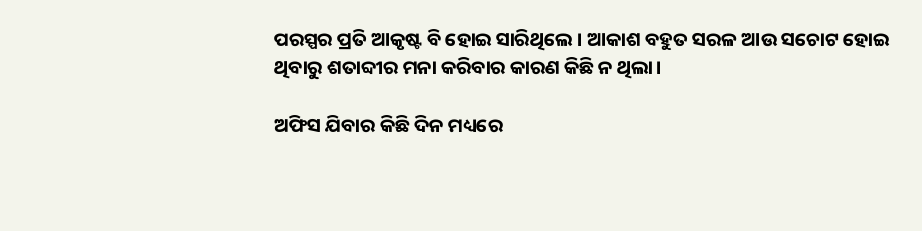ପରସ୍ପର ପ୍ରତି ଆକୃଷ୍ଟ ବି ହୋଇ ସାରିଥିଲେ । ଆକାଶ ବହୁତ ସରଳ ଆଉ ସଚୋଟ ହୋଇ ଥିବାରୁ ଶତାବ୍ଦୀର ମନା କରିବାର କାରଣ କିଛି ନ ଥିଲା।

ଅଫିସ ଯିବାର କିଛି ଦିନ ମଧ୍ୟରେ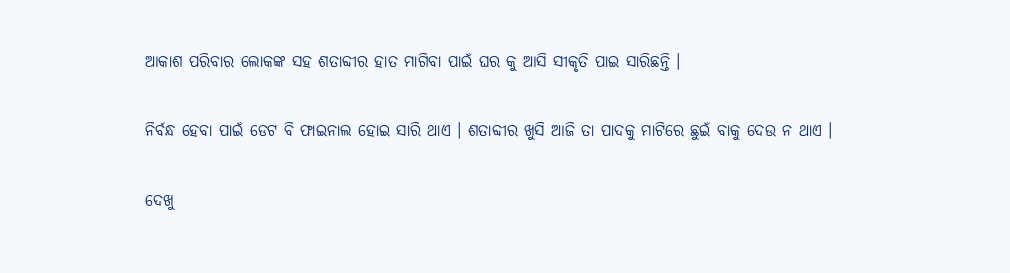ଆକାଶ ପରିବାର ଲୋକଙ୍କ ସହ ଶତାବ୍ଦୀର ହାତ ମାଗିବା ପାଇଁ ଘର କୁ ଆସି ସୀକୃତି ପାଇ ସାରିଛନ୍ତି ।

ନିର୍ବନ୍ଧ ହେବା ପାଇଁ ଡେଟ ବି ଫାଇନାଲ ହୋଇ ସାରି ଥାଏ । ଶତାବ୍ଦୀର ଖୁସି ଆଜି ତା ପାଦକୁ ମାଟିରେ ଛୁଇଁ ବାକୁ ଦେଉ ନ ଥାଏ ।

ଦେଖୁ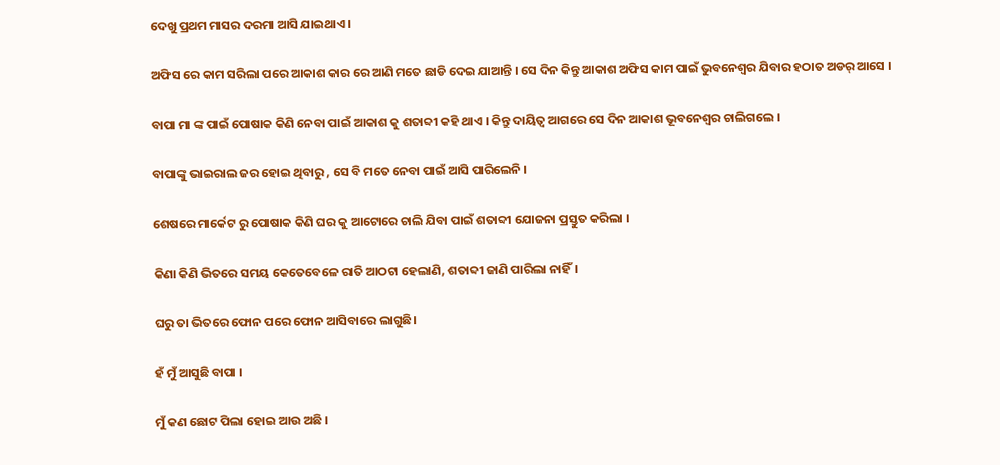ଦେଖୁ ପ୍ରଥମ ମାସର ଦରମା ଆସି ଯାଇଥାଏ ।

ଅଫିସ ରେ କାମ ସରିଲା ପରେ ଆକାଶ କାର ରେ ଆଣି ମତେ ଛାଡି ଦେଇ ଯାଆନ୍ତି । ସେ ଦିନ କିନ୍ତୁ ଆକାଶ ଅଫିସ କାମ ପାଇଁ ଭୁବନେଶ୍ବର ଯିବାର ହଠାତ ଅଡର୍ ଆସେ ।

ବାପା ମା ଙ୍କ ପାଇଁ ପୋଷାକ କିଣି ନେବା ପାଇଁ ଆକାଶ କୁ ଶତାବ୍ଦୀ କହି ଥାଏ । କିନ୍ତୁ ଦାୟିତ୍ୱ ଆଗରେ ସେ ଦିନ ଆକାଶ ଭୂବନେଶ୍ବର ଚାଲିଗଲେ ।

ବାପାଙ୍କୁ ଭାଇରାଲ ଜର ହୋଇ ଥିବାରୁ , ସେ ବି ମତେ ନେବା ପାଇଁ ଆସି ପାରିଲେନି ।

ଶେଷରେ ମାର୍କେଟ ରୁ ପୋଷାକ କିଣି ଘର କୁ ଆଟୋରେ ଚାଲି ଯିବା ପାଇଁ ଶତାବ୍ଦୀ ଯୋଜନା ପ୍ରସ୍ତୁତ କରିଲା ।

କିଣା କିଣି ଭିତରେ ସମୟ କେତେବେଳେ ରାତି ଆଠଟା ହେଲାଣି, ଶତାବ୍ଦୀ ଜାଣି ପାରିଲା ନାହିଁ।

ଘରୁ ତା ଭିତରେ ଫୋନ ପରେ ଫୋନ ଆସିବାରେ ଲାଗୁଛି।

ହଁ ମୁଁ ଆସୁଛି ବାପା ।

ମୁଁ କଣ ଛୋଟ ପିଲା ହୋଇ ଆଉ ଅଛି ।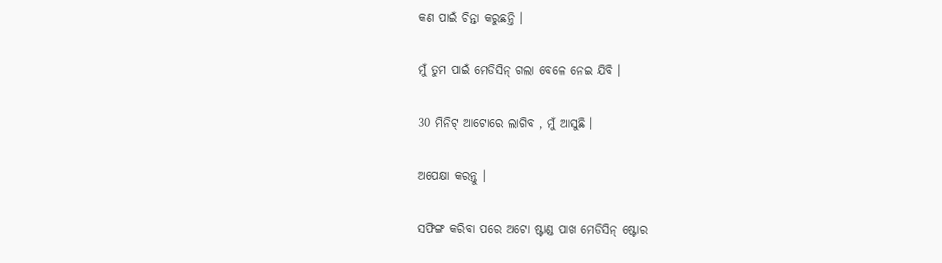କଣ ପାଇଁ ଚିନ୍ତା କରୁଛନ୍ତି ।

ମୁଁ ତୁମ ପାଇଁ ମେଡିସିନ୍ ଗଲା ବେଳେ ନେଇ ଯିବି ।

30 ମିନିଟ୍ ଆଟୋରେ ଲାଗିବ , ମୁଁ ଆସୁଛି ।

ଅପେକ୍ଷା କରନ୍ତୁ ।

ସଫିଙ୍ଗ କରିବା ପରେ ଅଟୋ ଷ୍ଟାଣ୍ଡ ପାଖ ମେଡିସିନ୍ ଷ୍ଟୋର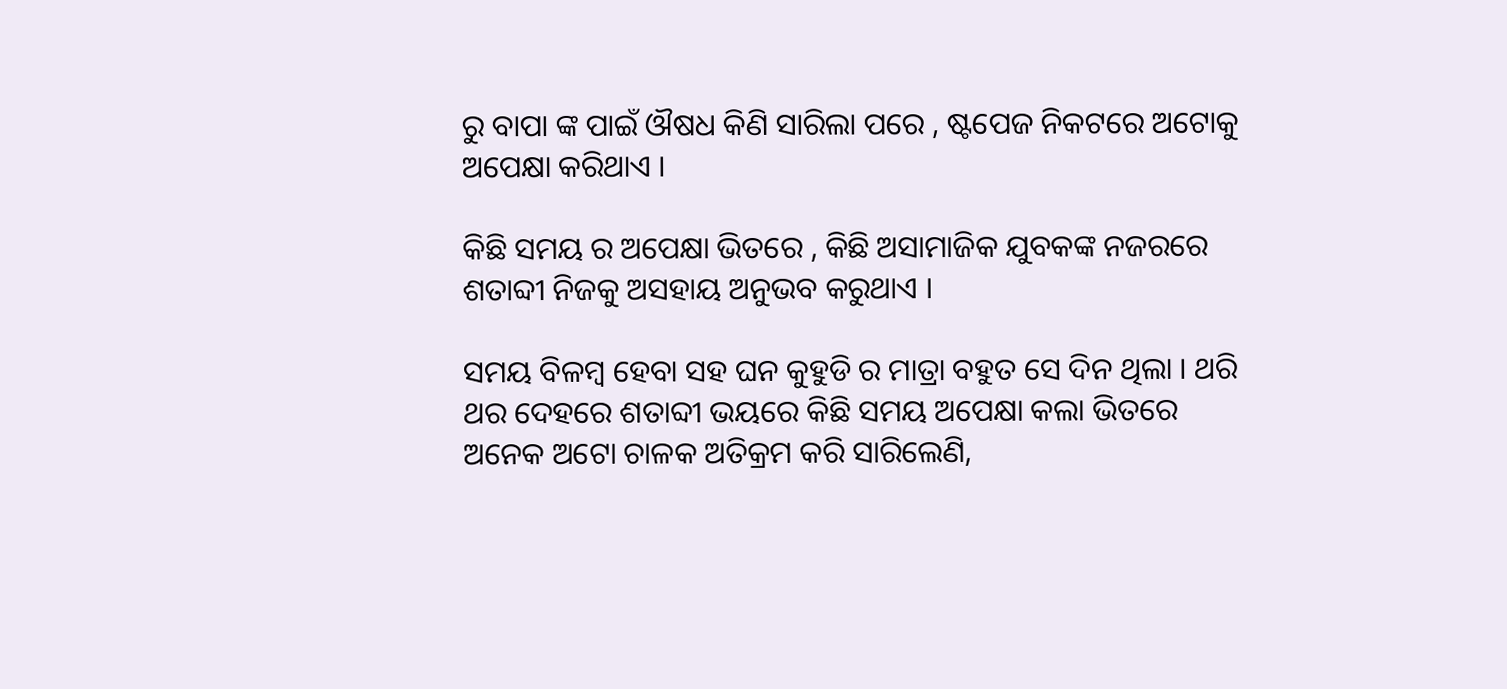ରୁ ବାପା ଙ୍କ ପାଇଁ ଔଷଧ କିଣି ସାରିଲା ପରେ , ଷ୍ଟପେଜ ନିକଟରେ ଅଟୋକୁ ଅପେକ୍ଷା କରିଥାଏ ।

କିଛି ସମୟ ର ଅପେକ୍ଷା ଭିତରେ , କିଛି ଅସାମାଜିକ ଯୁବକଙ୍କ ନଜରରେ ଶତାବ୍ଦୀ ନିଜକୁ ଅସହାୟ ଅନୁଭବ କରୁଥାଏ ।

ସମୟ ବିଳମ୍ବ ହେବା ସହ ଘନ କୁହୁଡି ର ମାତ୍ରା ବହୁତ ସେ ଦିନ ଥିଲା । ଥରି ଥର ଦେହରେ ଶତାବ୍ଦୀ ଭୟରେ କିଛି ସମୟ ଅପେକ୍ଷା କଲା ଭିତରେ ଅନେକ ଅଟୋ ଚାଳକ ଅତିକ୍ରମ କରି ସାରିଲେଣି,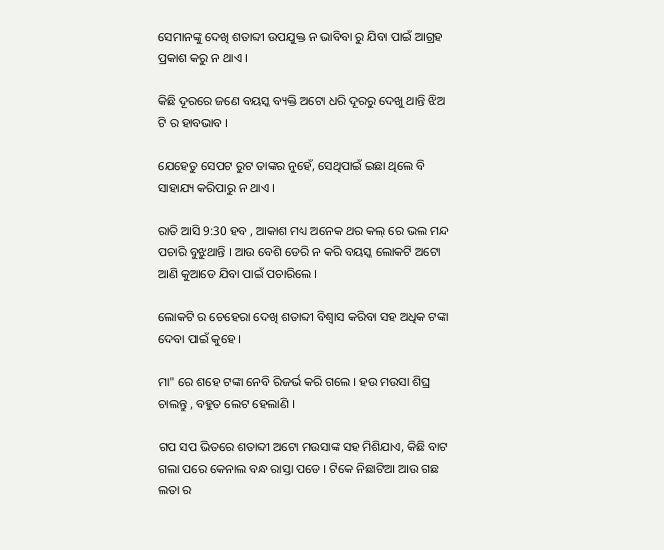ସେମାନଙ୍କୁ ଦେଖି ଶତାବ୍ଦୀ ଉପଯୁକ୍ତ ନ ଭାବିବା ରୁ ଯିବା ପାଇଁ ଆଗ୍ରହ ପ୍ରକାଶ କରୁ ନ ଥାଏ ।

କିଛି ଦୂରରେ ଜଣେ ବୟସ୍କ ବ୍ୟକ୍ତି ଅଟୋ ଧରି ଦୂରରୁ ଦେଖୁ ଥାନ୍ତି ଝିଅ ଟି ର ହାବଭାବ ।

ଯେହେତୁ ସେପଟ ରୁଟ ତାଙ୍କର ନୁହେଁ, ସେଥିପାଇଁ ଇଛା ଥିଲେ ବି ସାହାଯ୍ୟ କରିପାରୁ ନ ଥାଏ ।

ରାତି ଆସି 9:30 ହବ , ଆକାଶ ମଧ୍ୟ ଅନେକ ଥର କଲ୍ ରେ ଭଲ ମନ୍ଦ ପଚାରି ବୁଝୁଥାନ୍ତି । ଆଉ ବେଶି ଡେରି ନ କରି ବୟସ୍କ ଲୋକଟି ଅଟୋ ଆଣି କୁଆଡେ ଯିବା ପାଇଁ ପଚାରିଲେ ।

ଲୋକଟି ର ଚେହେରା ଦେଖି ଶତାବ୍ଦୀ ବିଶ୍ୱାସ କରିବା ସହ ଅଧିକ ଟଙ୍କା ଦେବା ପାଇଁ କୁହେ ।

ମା" ରେ ଶହେ ଟଙ୍କା ନେବି ରିଜର୍ଭ କରି ଗଲେ । ହଉ ମଉସା ଶିଘ୍ର ଚାଲନ୍ତୁ , ବହୁତ ଲେଟ ହେଲାଣି ।

ଗପ ସପ ଭିତରେ ଶତାବ୍ଦୀ ଅଟୋ ମଉସାଙ୍କ ସହ ମିଶିଯାଏ, କିଛି ବାଟ ଗଲା ପରେ କେନାଲ ବନ୍ଧ ରାସ୍ତା ପଡେ । ଟିକେ ନିଛାଟିଆ ଆଉ ଗଛ ଲତା ର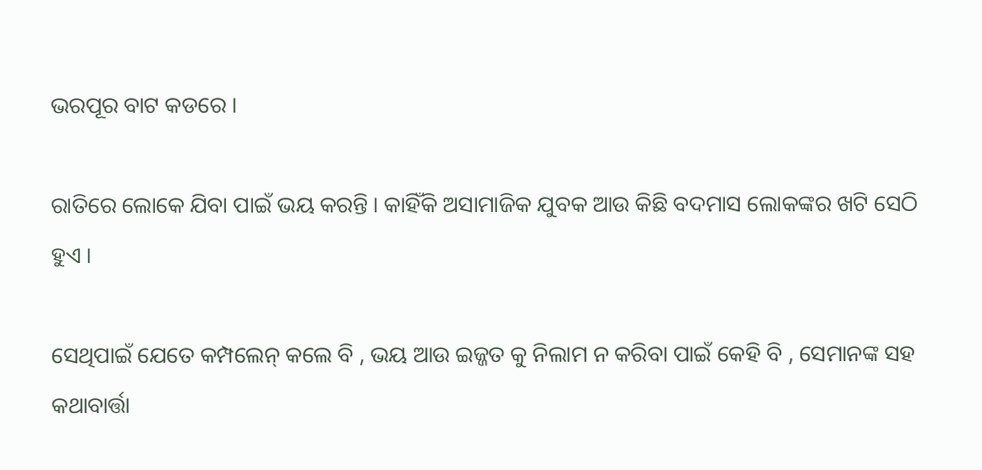ଭରପୂର ବାଟ କଡରେ ।

ରାତିରେ ଲୋକେ ଯିବା ପାଇଁ ଭୟ କରନ୍ତି । କାହିଁକି ଅସାମାଜିକ ଯୁବକ ଆଉ କିଛି ବଦମାସ ଲୋକଙ୍କର ଖଟି ସେଠି ହୁଏ ।

ସେଥିପାଇଁ ଯେତେ କମ୍ପଲେନ୍ କଲେ ବି , ଭୟ ଆଉ ଇଜ୍ଜତ କୁ ନିଲାମ ନ କରିବା ପାଇଁ କେହି ବି , ସେମାନଙ୍କ ସହ କଥାବାର୍ତ୍ତା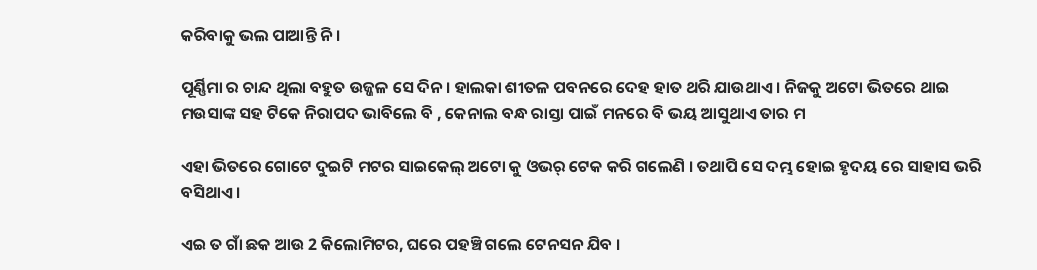କରିବାକୁ ଭଲ ପାଆନ୍ତି ନି ।

ପୂର୍ଣ୍ଣିମା ର ଚାନ୍ଦ ଥିଲା ବହୁତ ଉଜ୍ଜଳ ସେ ଦିନ । ହାଲକା ଶୀତଳ ପବନରେ ଦେହ ହାତ ଥରି ଯାଉଥାଏ । ନିଜକୁ ଅଟୋ ଭିତରେ ଥାଇ ମଉସାଙ୍କ ସହ ଟିକେ ନିରାପଦ ଭାବିଲେ ବି , କେନାଲ ବନ୍ଧ ରାସ୍ତା ପାଇଁ ମନରେ ବି ଭୟ ଆସୁଥାଏ ତାର ମ

ଏହା ଭିତରେ ଗୋଟେ ଦୁଇଟି ମଟର ସାଇକେଲ୍ ଅଟୋ କୁ ଓଭର୍ ଟେକ କରି ଗଲେଣି । ତଥାପି ସେ ଦମ୍ଭ ହୋଇ ହୃଦୟ ରେ ସାହାସ ଭରି ବସିଥାଏ ।

ଏଇ ତ ଗାଁ ଛକ ଆଉ 2 କିଲୋମିଟର, ଘରେ ପହଞ୍ଚି ଗଲେ ଟେନସନ ଯିବ ।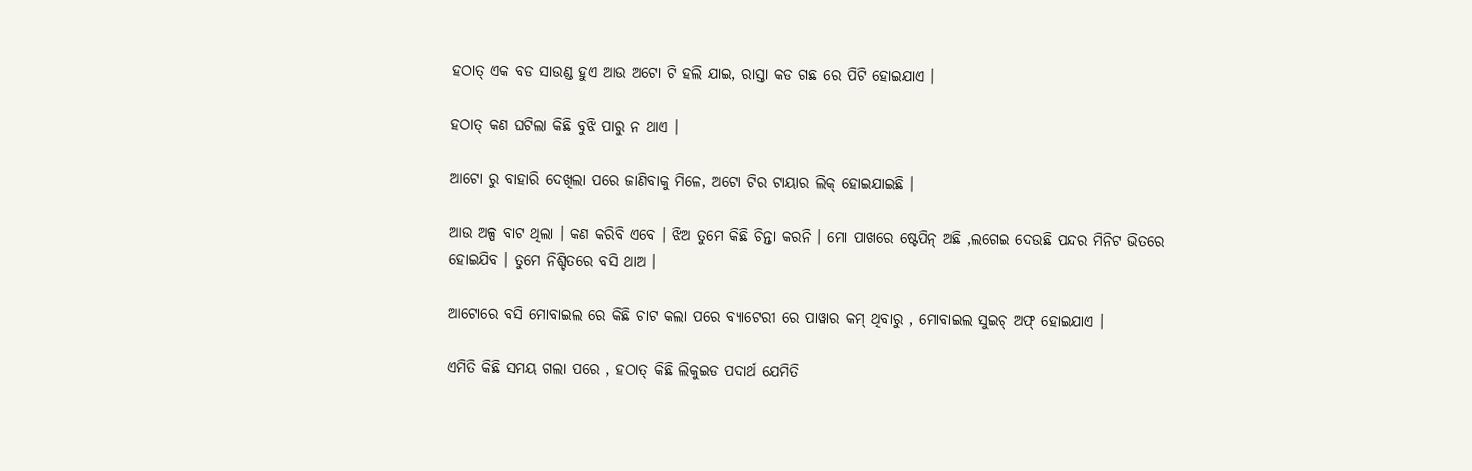ହଠାତ୍ ଏକ ବଡ ସାଉଣ୍ଡ ହୁଏ ଆଉ ଅଟୋ ଟି ହଲି ଯାଇ, ରାସ୍ତା କଡ ଗଛ ରେ ପିଟି ହୋଇଯାଏ ।

ହଠାତ୍ କଣ ଘଟିଲା କିଛି ବୁଝି ପାରୁ ନ ଥାଏ ।

ଆଟୋ ରୁ ବାହାରି ଦେଖିଲା ପରେ ଜାଣିବାକୁ ମିଳେ, ଅଟୋ ଟିର ଟାୟାର ଲିକ୍ ହୋଇଯାଇଛି ।

ଆଉ ଅଳ୍ପ ବାଟ ଥିଲା । କଣ କରିବି ଏବେ । ଝିଅ ତୁମେ କିଛି ଚିନ୍ତା କରନି । ମୋ ପାଖରେ ଷ୍ଟେପିନ୍ ଅଛି ,ଲଗେଇ ଦେଉଛି ପନ୍ଦର ମିନିଟ ଭିତରେ ହୋଇଯିବ । ତୁମେ ନିଶ୍ଚିତରେ ବସି ଥାଅ ।

ଆଟୋରେ ବସି ମୋବାଇଲ ରେ କିଛି ଚାଟ କଲା ପରେ ବ୍ୟାଟେରୀ ରେ ପାୱାର କମ୍ ଥିବାରୁ , ମୋବାଇଲ ସୁଇଚ୍ ଅଫ୍ ହୋଇଯାଏ ।

ଏମିତି କିଛି ସମୟ ଗଲା ପରେ , ହଠାତ୍ କିଛି ଲିକୁଇଡ ପଦାର୍ଥ ଯେମିତି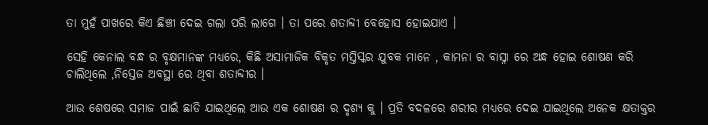ତା ମୁହଁ ପାଖରେ କିଏ ଛିଞ୍ଚୀ ଦେଇ ଗଲା ପରି ଲାଗେ । ତା ପରେ ଶତାବ୍ଦୀ ବେହୋସ ହୋଇଯାଏ ।

ସେହି କେନାଲ ବନ୍ଧ ର ବୃକ୍ଷମାନଙ୍କ ମଧ୍ୟରେ, କିଛି ଅସାମାଜିକ ବିକୃତ ମସ୍ତିସ୍କର ଯୁବକ ମାନେ , କାମନା ର ବାସ୍ନା ରେ ଅନ୍ଧ ହୋଇ ଶୋଷଣ କରି ଚାଲିଥିଲେ ,ନିସ୍ତେଜ ଅବସ୍ଥା ରେ ଥିବା ଶତାବ୍ଦୀର ।

ଆଉ ଶେଷରେ ସମାଜ ପାଇଁ ଛାଡି ଯାଇଥିଲେ ଆଉ ଏକ ଶୋଷଣ ର ଦୃଶ୍ୟ କୁ । ପ୍ରତି ବଦଳରେ ଶରୀର ମଧ୍ୟରେ ଦେଇ ଯାଇଥିଲେ ଅନେକ କ୍ଷତାକ୍ତର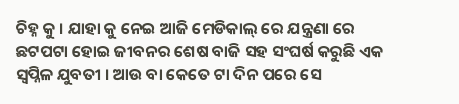ଚିହ୍ନ କୁ । ଯାହା କୁ ନେଇ ଆଜି ମେଡିକାଲ୍ ରେ ଯନ୍ତ୍ରଣା ରେ ଛଟପଟା ହୋଇ ଜୀବନର ଶେଷ ବାଜି ସହ ସଂଘର୍ଷ କରୁଛି ଏକ ସ୍ବପ୍ନିଳ ଯୁବତୀ । ଆଉ ବା କେତେ ଟା ଦିନ ପରେ ସେ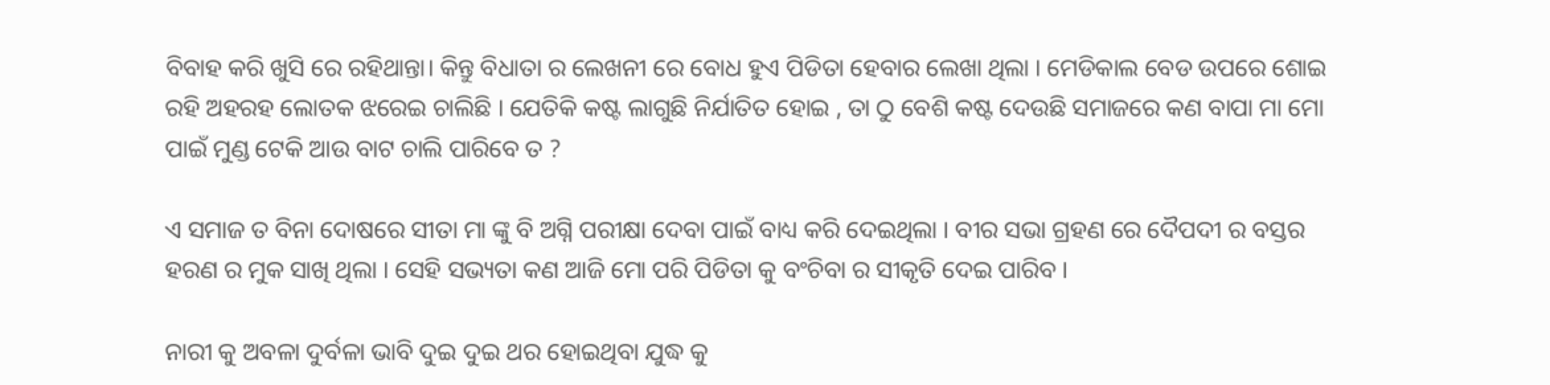ବିବାହ କରି ଖୁସି ରେ ରହିଥାନ୍ତା। କିନ୍ତୁ ବିଧାତା ର ଲେଖନୀ ରେ ବୋଧ ହୁଏ ପିଡିତା ହେବାର ଲେଖା ଥିଲା । ମେଡିକାଲ ବେଡ ଉପରେ ଶୋଇ ରହି ଅହରହ ଲୋତକ ଝରେଇ ଚାଲିଛି । ଯେତିକି କଷ୍ଟ ଲାଗୁଛି ନିର୍ଯାତିତ ହୋଇ , ତା ଠୁ ବେଶି କଷ୍ଟ ଦେଉଛି ସମାଜରେ କଣ ବାପା ମା ମୋ ପାଇଁ ମୁଣ୍ଡ ଟେକି ଆଉ ବାଟ ଚାଲି ପାରିବେ ତ ?

ଏ ସମାଜ ତ ବିନା ଦୋଷରେ ସୀତା ମା ଙ୍କୁ ବି ଅଗ୍ନି ପରୀକ୍ଷା ଦେବା ପାଇଁ ବାଧ୍ୟ କରି ଦେଇଥିଲା । ବୀର ସଭା ଗ୍ରହଣ ରେ ଦୈପଦୀ ର ବସ୍ତର ହରଣ ର ମୁକ ସାଖି ଥିଲା । ସେହି ସଭ୍ୟତା କଣ ଆଜି ମୋ ପରି ପିଡିତା କୁ ବଂଚିବା ର ସୀକୃତି ଦେଇ ପାରିବ ।

ନାରୀ କୁ ଅବଳା ଦୁର୍ବଳା ଭାବି ଦୁଇ ଦୁଇ ଥର ହୋଇଥିବା ଯୁଦ୍ଧ କୁ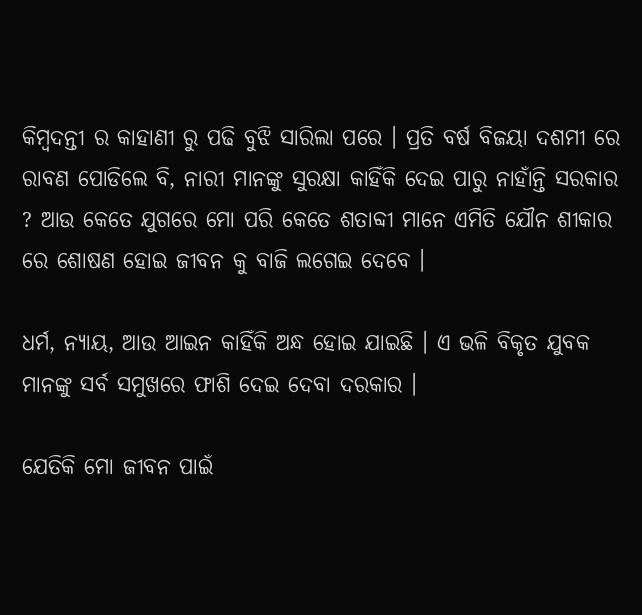କିମ୍ବଦନ୍ତୀ ର କାହାଣୀ ରୁ ପଢି ବୁଝି ସାରିଲା ପରେ । ପ୍ରତି ବର୍ଷ ବିଜୟା ଦଶମୀ ରେ ରାବଣ ପୋଡିଲେ ବି, ନାରୀ ମାନଙ୍କୁ ସୁରକ୍ଷା କାହିଁକି ଦେଇ ପାରୁ ନାହାଁନ୍ତି ସରକାର ? ଆଉ କେତେ ଯୁଗରେ ମୋ ପରି କେତେ ଶତାବ୍ଦୀ ମାନେ ଏମିତି ଯୌନ ଶୀକାର ରେ ଶୋଷଣ ହୋଇ ଜୀବନ କୁ ବାଜି ଲଗେଇ ଦେବେ ।

ଧର୍ମ, ନ୍ୟାୟ, ଆଉ ଆଇନ କାହିଁକି ଅନ୍ଧ ହୋଇ ଯାଇଛି । ଏ ଭଳି ବିକୃତ ଯୁବକ ମାନଙ୍କୁ ସର୍ବ ସମୁଖରେ ଫାଶି ଦେଇ ଦେବା ଦରକାର ।

ଯେତିକି ମୋ ଜୀବନ ପାଇଁ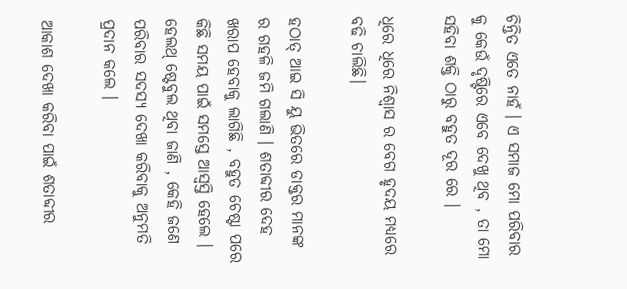ଚିନ୍ତିତ ଏତେ ନାହଁ । ଏ ସମାଜ ମୋ ପରିବାର କୁ କେଉଁ ଦୃଷ୍ଟିରେ ଏବେ ଦେଖୁ ଥିବ , ତା ମୋ ସହିବା ଶକ୍ତି ଠାରୁ ବହୁତ ଦୂର ରେ ।

ଧିରେ ଧିରେ ନିଶ୍ବାସ ର ବେଗ ହୃଦୟ ମଧ୍ୟରେ ବଢି ଚାଲିଛି।

ହଠାତ୍ ଆଇ ସି ୟୁ ଭିତରେ ଡାକ୍ତର ମାନଙ୍କ ର ଗହଳି ଜମି ଗଲାଣି । ଶତାବ୍ଦୀର ଦେହ ଖରାପ ହେବାକୁ ଲାଗିଛି , ବହୁତ ଚେଷ୍ଟା ପରେ କିଛି ସମୟ ପାଇଁ ସମସ୍ତେ ଆସ୍ୱସ୍ତି ହେଲେ । ହେଲଥ୍ ଷ୍ଟେବୁଲ ଥିବା ଜାଣି , କେହି ଜଣେ ପରିବାର ସଦସ୍ୟ ଦେଖା କରିବାକୁ ଅନୁମତି ପ୍ରଦାନ କଲେ ।

ଆକାଶ ଦେଖା କରିବା ପାଇଁ ଶତାବ୍ଦୀର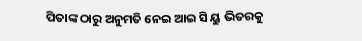ପିତାଙ୍କ ଠାରୁ ଅନୁମତି ନେଇ ଆଇ ସି ୟୁ ଭିତରକୁ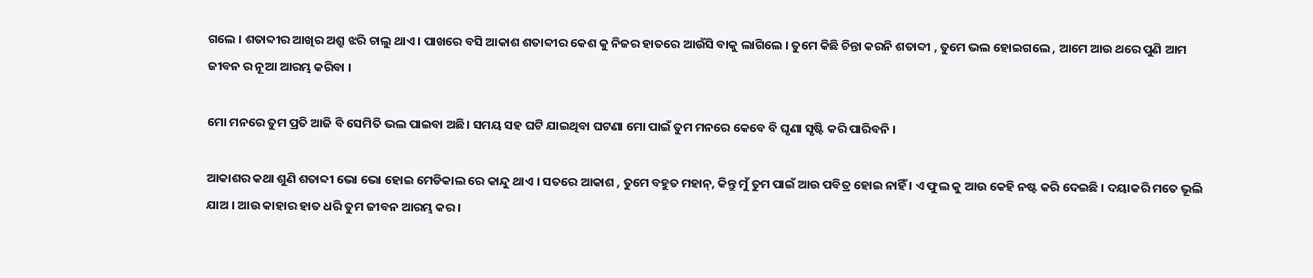ଗଲେ । ଶତାବ୍ଦୀର ଆଖିର ଅଶ୍ରୁ ଝରି ଚାଲୁ ଥାଏ । ପାଖରେ ବସି ଆକାଶ ଶତାବ୍ଦୀର କେଶ କୁ ନିଜର ହାତରେ ଆଉଁସି ବାକୁ ଲାଗିଲେ । ତୁମେ କିଛି ଚିନ୍ତା କରନି ଶତାବ୍ଦୀ , ତୁମେ ଭଲ ହୋଇଗଲେ , ଆମେ ଆଉ ଥରେ ପୁଣି ଆମ ଜୀବନ ର ନୂଆ ଆରମ୍ଭ କରିବା ।

ମୋ ମନରେ ତୁମ ପ୍ରତି ଆଜି ବି ସେମିତି ଭଲ ପାଇବା ଅଛି। ସମୟ ସହ ଘଟି ଯାଇଥିବା ଘଟଣା ମୋ ପାଇଁ ତୁମ ମନରେ କେବେ ବି ଘୃଣା ସୃଷ୍ଟି କରି ପାରିବନି ।

ଆକାଶର କଥା ଶୁଣି ଶତାବ୍ଦୀ ଭୋ ଭୋ ହୋଇ ମେଡିକାଲ ରେ କାନ୍ଦୁ ଥାଏ । ସତରେ ଆକାଶ , ତୁମେ ବହୁତ ମହାନ୍, କିନ୍ତୁ ମୁଁ ତୁମ ପାଇଁ ଆଉ ପବିତ୍ର ହୋଇ ନାହିଁ । ଏ ଫୁଲ କୁ ଆଉ କେହି ନଷ୍ଟ କରି ଦେଇଛି । ଦୟାକରି ମତେ ଭୂଲି ଯାଅ । ଆଉ କାହାର ହାତ ଧରି ତୁମ ଜୀବନ ଆରମ୍ଭ କର।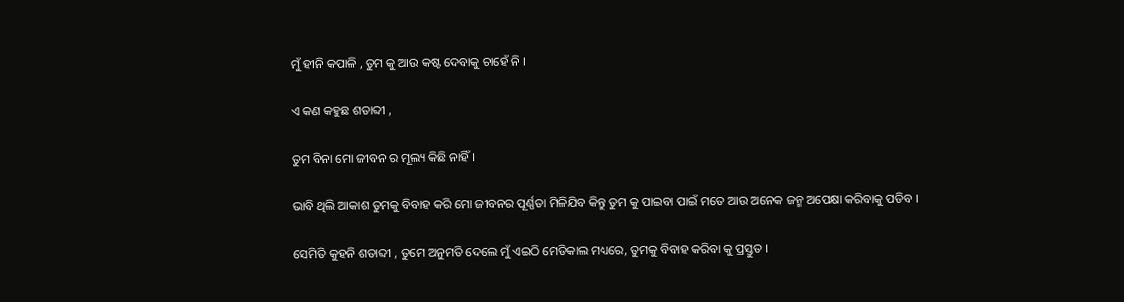ମୁଁ ହୀନି କପାଳି , ତୁମ କୁ ଆଉ କଷ୍ଟ ଦେବାକୁ ଚାହେଁ ନି ।

ଏ କଣ କହୁଛ ଶତାବ୍ଦୀ ,

ତୁମ ବିନା ମୋ ଜୀବନ ର ମୂଲ୍ୟ କିଛି ନାହିଁ ।

ଭାବି ଥିଲି ଆକାଶ ତୁମକୁ ବିବାହ କରି ମୋ ଜୀବନର ପୂର୍ଣ୍ଣତା ମିଳିଯିବ କିନ୍ତୁ ତୁମ କୁ ପାଇବା ପାଇଁ ମତେ ଆଉ ଅନେକ ଜନ୍ମ ଅପେକ୍ଷା କରିବାକୁ ପଡିବ ।

ସେମିତି କୁହନି ଶତାବ୍ଦୀ , ତୁମେ ଅନୁମତି ଦେଲେ ମୁଁ ଏଇଠି ମେଡିକାଲ ମଧ୍ୟରେ, ତୁମକୁ ବିବାହ କରିବା କୁ ପ୍ରସ୍ତୁତ ।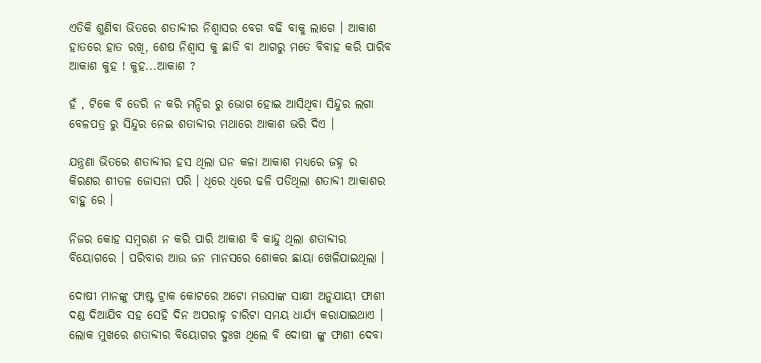ଏତିକି ଶୁଣିବା ଭିତରେ ଶତାବ୍ଦୀର ନିଶ୍ବାସର ବେଗ ବଢି ବାକୁ ଲାଗେ । ଆକାଶ ହାତରେ ହାତ ରଖି, ଶେଷ ନିଶ୍ବାସ କୁ ଛାଡି ବା ଆଗରୁ ମତେ ବିବାହ କରି ପାରିବ ଆକାଶ କୁହ ! କୁହ...ଆକାଶ ?

ହଁ , ଟିକେ ବି ଡେରି ନ କରି ମନ୍ଦିର ରୁ ଭୋଗ ହୋଇ ଆସିଥିବା ସିନ୍ଦୁର ଲଗା ବେଳପତ୍ର ରୁ ସିନ୍ଦୁର ନେଇ ଶତାବ୍ଦୀର ମଥାରେ ଆକାଶ ଭରି ଦିଏ ।

ଯନ୍ତ୍ରଣା ଭିତରେ ଶତାବ୍ଦୀର ହସ ଥିଲା ଘନ କଳା ଆକାଶ ମଧ୍ୟରେ ଜହ୍ନ ର କିରଣର ଶୀତଳ ଜୋସନା ପରି । ଧିରେ ଧିରେ ଢଳି ପଡିଥିଲା ଶତାବ୍ଦୀ ଆକାଶର ବାହୁ ରେ ।

ନିଜର କୋହ ସମ୍ବରଣ ନ କରି ପାରି ଆକାଶ ବି କାନ୍ଦୁ ଥିଲା ଶତାବ୍ଦୀର ବିୟୋଗରେ । ପରିବାର ଆଉ ଜନ ମାନସରେ ଶୋକର ଛାୟା ଖେଳିଯାଇଥିଲା ।

ଦୋଷୀ ମାନଙ୍କୁ ଫାଷ୍ଟ ଟ୍ରାକ କୋଟରେ ଅଟୋ ମଉସାଙ୍କ ସାକ୍ଷୀ ଅନୁଯାୟୀ ଫାଶୀ ଦଣ୍ଡ ଦିଆଯିବ ସହ ସେହି ଦିନ ଅପରାହ୍ନ ଚାରିଟା ସମୟ ଧାର୍ଯ୍ୟ କରାଯାଇଥାଏ । ଲୋକ ମୁଖରେ ଶତାବ୍ଦୀର ବିୟୋଗର ଦୁଃଖ ଥିଲେ ବି ଦୋଷୀ ଙ୍କୁ ଫାଶୀ ଦେବା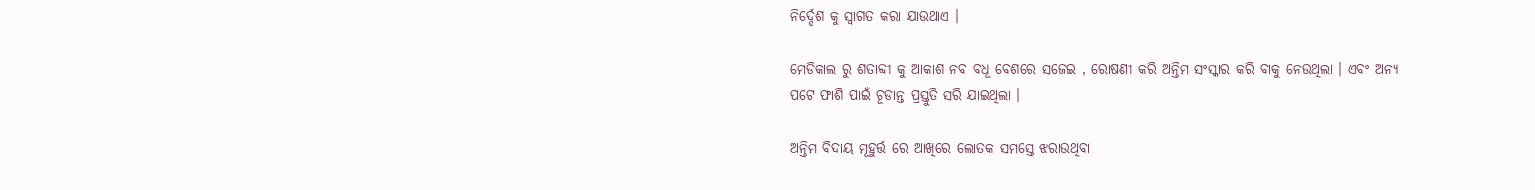ନିର୍ଦ୍ଦେଶ କୁ ସ୍ୱାଗତ କରା ଯାଉଥାଏ ।

ମେଡିକାଲ ରୁ ଶତାବ୍ଦୀ କୁ ଆକାଶ ନବ ବଧୂ ବେଶରେ ସଜେଇ , ରୋଷଣୀ କରି ଅନ୍ତିମ ସଂସ୍କାର କରି ବାକୁ ନେଉଥିଲା । ଏବଂ ଅନ୍ୟ ପଟେ ଫାଶି ପାଇଁ ଚୂଡାନ୍ତ ପ୍ରସ୍ତୁତି ସରି ଯାଇଥିଲା ।

ଅନ୍ତିମ ବିଦାୟ ମୂହୁର୍ତ୍ତ ରେ ଆଖିରେ ଲୋତକ ସମସ୍ତେ ଝରାଉଥିବା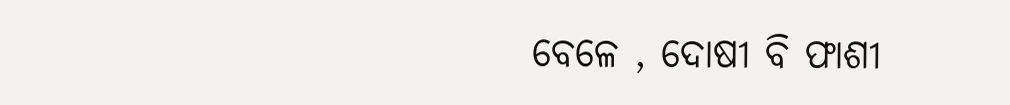ବେଳେ , ଦୋଷୀ ବି ଫାଶୀ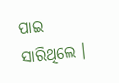ପାଇ ସାରିଥିଲେ ।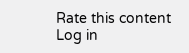Rate this content
Log in